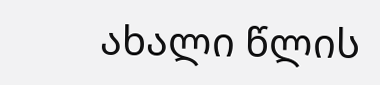ახალი წლის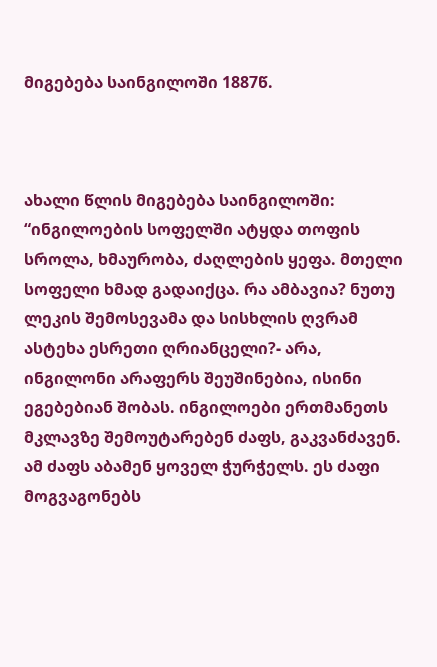მიგებება საინგილოში 1887წ.



ახალი წლის მიგებება საინგილოში: “ინგილოების სოფელში ატყდა თოფის სროლა, ხმაურობა, ძაღლების ყეფა. მთელი სოფელი ხმად გადაიქცა. რა ამბავია? ნუთუ ლეკის შემოსევამა და სისხლის ღვრამ ასტეხა ესრეთი ღრიანცელი?- არა, ინგილონი არაფერს შეუშინებია, ისინი ეგებებიან შობას. ინგილოები ერთმანეთს მკლავზე შემოუტარებენ ძაფს, გაკვანძავენ. ამ ძაფს აბამენ ყოველ ჭურჭელს. ეს ძაფი მოგვაგონებს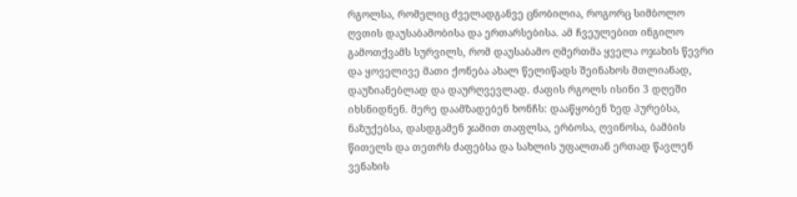რგოლსა, რომელიც ძველადგანვე ცნობილია, როგორც სიმბოლო ღვთის დაუსაბამობისა და ერთარსებისა. ამ ჩვეულებით ინგილო გამოთქვამს სურვილს, რომ დაუსაბამო ღმერთმა ყველა ოჯახის წევრი და ყოველივე მათი ქონება ახალ წელიწადს შეინახოს მთლიანად, დაუზიანებლად და დაურღვევლად. ძაფის რგოლს ისინი 3 დღეში იხსნიდნენ. მერე დაამზადებენ ხონჩს: დააწყობენ ზედ პურებსა, ნაზუქებსა, დასდგამენ ჯამით თაფლსა, ერბოსა, ღვინოსა, ბამბის წითელს და თეთრს ძაფებსა და სახლის უფალთან ერთად წავლენ ვენახის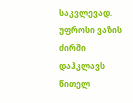საკვლევად. უფროსი ვაზის ძირში დაჰკლავს წითელ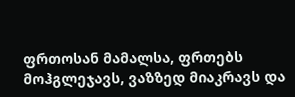ფრთოსან მამალსა, ფრთებს მოჰგლეჯავს, ვაზზედ მიაკრავს და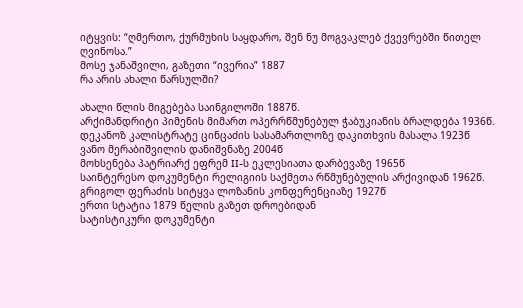იტყვის: “ღმერთო, ქურმუხის საყდარო, შენ ნუ მოგვაკლებ ქვევრებში წითელ ღვინოსა.”
მოსე ჯანაშვილი, გაზეთი “ივერია” 1887
რა არის ახალი წარსულში?

ახალი წლის მიგებება საინგილოში 1887წ.
არქიმანდრიტი პიმენის მიმართ ოპერრწმუნებულ ჭაბუკიანის ბრალდება 1936წ.
დეკანოზ კალისტრატე ცინცაძის სასამართლოზე დაკითხვის მასალა 1923წ
ვანო მერაბიშვილის დანიშვნაზე 2004წ
მოხსენება პატრიარქ ეფრემ II-ს ეკლესიათა დარბევაზე 1965წ
საინტერესო დოკუმენტი რელიგიის საქმეთა რწმუნებულის არქივიდან 1962წ.
გრიგოლ ფერაძის სიტყვა ლოზანის კონფერენციაზე 1927წ
ერთი სტატია 1879 წელის გაზეთ დროებიდან
სატისტიკური დოკუმენტი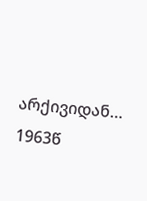არქივიდან… 1963წ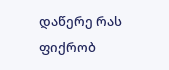დაწერე რას ფიქრობ